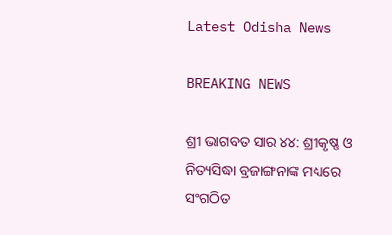Latest Odisha News

BREAKING NEWS

ଶ୍ରୀ ଭାଗବତ ସାର ୪୪: ଶ୍ରୀକୃଷ୍ଣ ଓ ନିତ୍ୟସିଦ୍ଧା ବ୍ରଜାଙ୍ଗନାଙ୍କ ମଧ୍ୟରେ ସଂଗଠିତ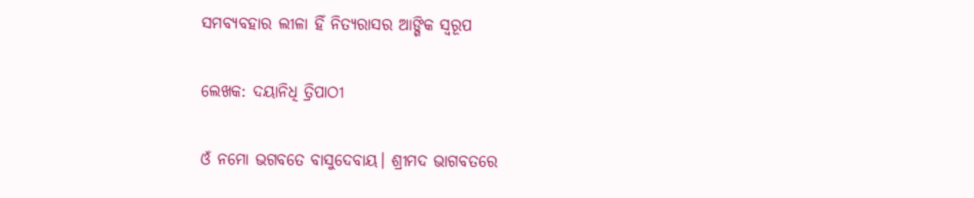ସମବ୍ୟବହାର ଲୀଳା ହିଁ ନିତ୍ୟରାସର ଆଙ୍ଗିକ ସ୍ୱରୂପ

ଲେଖକ: ଦୟାନିଧି ତ୍ରିପାଠୀ

ଓଁ ନମୋ ଭଗବତେ ବାସୁଦେବାୟ। ଶ୍ରୀମଦ ଭାଗବତରେ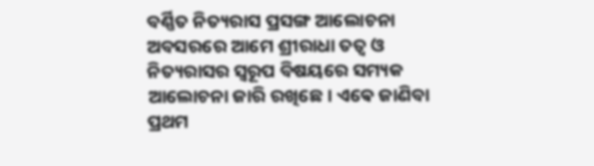ବର୍ଣ୍ଣିତ ନିତ୍ୟରାସ ପ୍ରସଙ୍ଗ ଆଲୋଚନା ଅବସରରେ ଆମେ ଶ୍ରୀରାଧା ତତ୍ୱ ଓ ନିତ୍ୟରାସର ସ୍ୱରୂପ ବିଷୟରେ ସମ୍ୟକ ଆଲୋଚନା ଜାରି ରଖିଛେ। ଏଵେ ଜାଣିବା ପ୍ରଥମ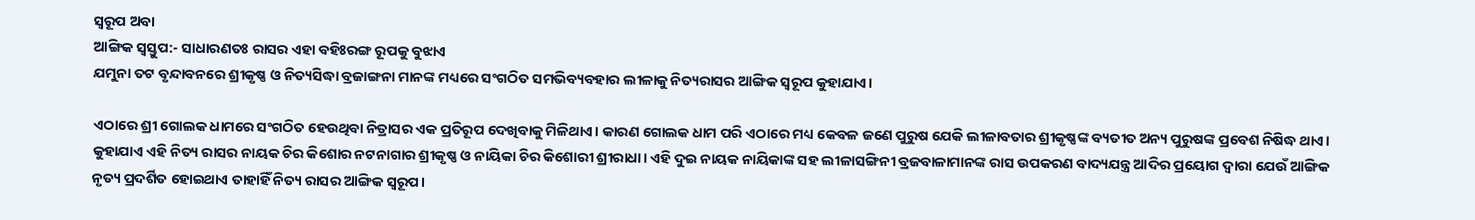ସ୍ୱରୂପ ଅବା
ଆଙ୍ଗିକ ସ୍ୱସ୍ତୁପ:- ସାଧାରଣତଃ ରାସର ଏହା ବହିଃରଙ୍ଗ ରୂପକୁ ବୁଝାଏ
ଯମୁନା ତଟ ବୃନ୍ଦାବନରେ ଶ୍ରୀକୃଷ୍ଣ ଓ ନିତ୍ୟସିଦ୍ଧା ବ୍ରଜାଙ୍ଗନା ମାନଙ୍କ ମଧ୍ୟରେ ସଂଗଠିତ ସମଭିବ୍ୟବହାର ଲୀଳାକୁ ନିତ୍ୟରାସର ଆଙ୍ଗିକ ସ୍ୱରୂପ କୁହାଯାଏ।

ଏଠାରେ ଶ୍ରୀ ଗୋଲକ ଧାମରେ ସଂଗଠିତ ହେଉଥିବା ନିତ୍ରାସର ଏକ ପ୍ରତିରୂପ ଦେଖିବାକୁ ମିଳିଥାଏ। କାରଣ ଗୋଲକ ଧାମ ପରି ଏଠାରେ ମଧ୍ୟ କେବଳ ଜଣେ ପୁରୁଷ ଯେକି ଲୀଳାବତାର ଶ୍ରୀକୃଷ୍ଣଙ୍କ ବ୍ୟତୀତ ଅନ୍ୟ ପୁରୁଷଙ୍କ ପ୍ରବେଶ ନିଷିଦ୍ଧ ଥାଏ। କୁହାଯାଏ ଏହି ନିତ୍ୟ ରାସର ନାୟକ ଚିର କିଶୋର ନଟନାଗାର ଶ୍ରୀକୃଷ୍ଣ ଓ ନାୟିକା ଚିର କିଶୋରୀ ଶ୍ରୀରାଧା। ଏହି ଦୁଇ ନାୟକ ନାୟିକାଙ୍କ ସହ ଲୀଳାସଙ୍ଗିନୀ ବ୍ରଜବାଳାମାନଙ୍କ ରାସ ଉପକରଣ ବାଦ୍ୟଯନ୍ତ୍ର ଆଦିର ପ୍ରୟୋଗ ଦ୍ୱାରା ଯେଉଁ ଆଙ୍ଗିକ ନୃତ୍ୟ ପ୍ରଦର୍ଶିତ ହୋଇଥାଏ ତାହାହିଁ ନିତ୍ୟ ରାସର ଆଙ୍ଗିକ ସ୍ୱରୂପ।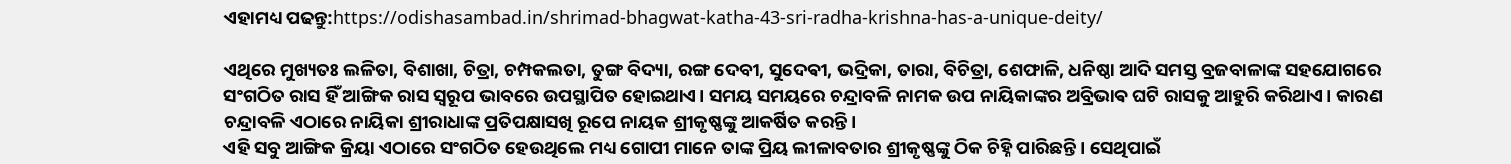ଏହାମଧ୍ୟ ପଢନ୍ତୁ:https://odishasambad.in/shrimad-bhagwat-katha-43-sri-radha-krishna-has-a-unique-deity/

ଏଥିରେ ମୁଖ୍ୟତଃ ଲଳିତା, ବିଶାଖା, ଚିତ୍ରା, ଚମ୍ପକଲତା, ତୁଙ୍ଗ ବିଦ୍ୟା, ରଙ୍ଗ ଦେବୀ, ସୁଦେଵୀ, ଭଦ୍ରିକା, ତାରା, ବିଚିତ୍ରା, ଶେଫାଳି, ଧନିଷ୍ଠା ଆଦି ସମସ୍ତ ବ୍ରଜବାଳାଙ୍କ ସହଯୋଗରେ ସଂଗଠିତ ରାସ ହିଁ ଆଙ୍ଗିକ ରାସ ସ୍ୱରୂପ ଭାବରେ ଉପସ୍ଥାପିତ ହୋଇଥାଏ। ସମୟ ସମୟରେ ଚନ୍ଦ୍ରାବଳି ନାମକ ଉପ ନାୟିକାଙ୍କର ଅବ୍ରିଭାଵ ଘଟି ରାସକୁ ଆହୁରି କରିଥାଏ। କାରଣ ଚନ୍ଦ୍ରାବଳି ଏଠାରେ ନାୟିକା ଶ୍ରୀରାଧାଙ୍କ ପ୍ରତିପକ୍ଷାସଖି ରୂପେ ନାୟକ ଶ୍ରୀକୃଷ୍ଣଙ୍କୁ ଆକର୍ଷିତ କରନ୍ତି।
ଏହି ସବୁ ଆଙ୍ଗିକ କ୍ରିୟା ଏଠାରେ ସଂଗଠିତ ହେଉଥିଲେ ମଧ୍ୟ ଗୋପୀ ମାନେ ତାଙ୍କ ପ୍ରିୟ ଲୀଳାବତାର ଶ୍ରୀକୃଷ୍ଣଙ୍କୁ ଠିକ ଚିହ୍ନି ପାରିଛନ୍ତି। ସେଥିପାଇଁ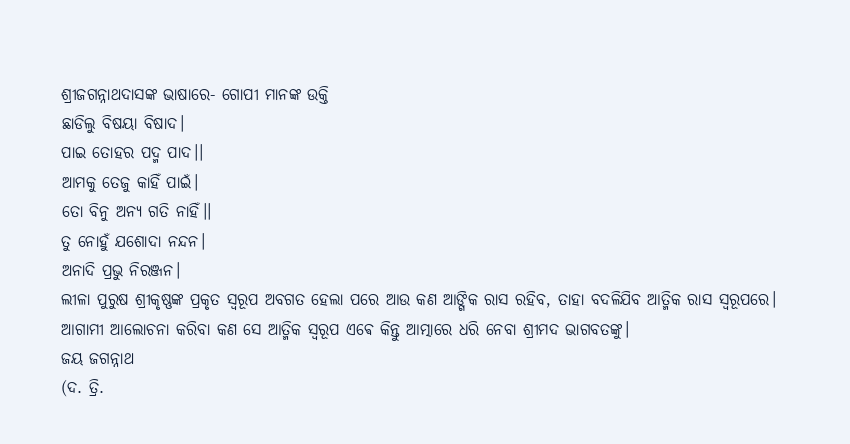ଶ୍ରୀଜଗନ୍ନାଥଦାସଙ୍କ ଭାଷାରେ- ଗୋପୀ ମାନଙ୍କ ଉକ୍ତି
ଛାଡିଲୁ ବିଷୟା ବିଷାଦ।
ପାଇ ତୋହର ପଦ୍ମ ପାଦ।।
ଆମକୁ ତେଜୁ କାହିଁ ପାଇଁ।
ତୋ ବିନୁ ଅନ୍ୟ ଗତି ନାହିଁ।।
ତୁ ନୋହୁଁ ଯଶୋଦା ନନ୍ଦନ।
ଅନାଦି ପ୍ରଭୁ ନିରଞ୍ଜନ।
ଲୀଳା ପୁରୁଷ ଶ୍ରୀକୃଷ୍ଣଙ୍କ ପ୍ରକୃତ ସ୍ୱରୂପ ଅବଗତ ହେଲା ପରେ ଆଉ କଣ ଆଙ୍ଗିକ ରାସ ରହିବ, ତାହା ବଦଳିଯିବ ଆତ୍ମିକ ରାସ ସ୍ୱରୂପରେ। ଆଗାମୀ ଆଲୋଚନା କରିବା କଣ ସେ ଆତ୍ମିକ ସ୍ୱରୂପ ଏଵେ କିନ୍ତୁ ଆତ୍ମାରେ ଧରି ନେବା ଶ୍ରୀମଦ ଭାଗବତଙ୍କୁ।
ଜୟ ଜଗନ୍ନାଥ
(ଦ. ତ୍ରି.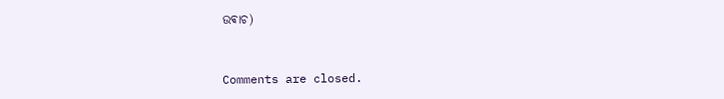ଉଵାଚ)



Comments are closed.